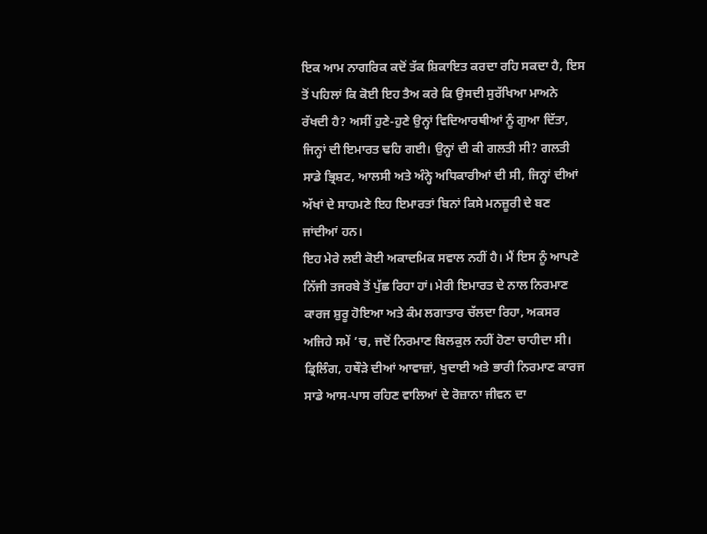ਇਕ ਆਮ ਨਾਗਰਿਕ ਕਦੋਂ ਤੱਕ ਸ਼ਿਕਾਇਤ ਕਰਦਾ ਰਹਿ ਸਕਦਾ ਹੈ, ਇਸ ਤੋਂ ਪਹਿਲਾਂ ਕਿ ਕੋਈ ਇਹ ਤੈਅ ਕਰੇ ਕਿ ਉਸਦੀ ਸੁਰੱਖਿਆ ਮਾਅਨੇ ਰੱਖਦੀ ਹੈ? ਅਸੀਂ ਹੁਣੇ-ਹੁਣੇ ਉਨ੍ਹਾਂ ਵਿਦਿਆਰਥੀਆਂ ਨੂੰ ਗੁਆ ਦਿੱਤਾ, ਜਿਨ੍ਹਾਂ ਦੀ ਇਮਾਰਤ ਢਹਿ ਗਈ। ਉਨ੍ਹਾਂ ਦੀ ਕੀ ਗਲਤੀ ਸੀ? ਗਲਤੀ ਸਾਡੇ ਭ੍ਰਿਸ਼ਟ, ਆਲਸੀ ਅਤੇ ਅੰਨ੍ਹੇ ਅਧਿਕਾਰੀਆਂ ਦੀ ਸੀ, ਜਿਨ੍ਹਾਂ ਦੀਆਂ ਅੱਖਾਂ ਦੇ ਸਾਹਮਣੇ ਇਹ ਇਮਾਰਤਾਂ ਬਿਨਾਂ ਕਿਸੇ ਮਨਜ਼ੂਰੀ ਦੇ ਬਣ ਜਾਂਦੀਆਂ ਹਨ।
ਇਹ ਮੇਰੇ ਲਈ ਕੋਈ ਅਕਾਦਮਿਕ ਸਵਾਲ ਨਹੀਂ ਹੈ। ਮੈਂ ਇਸ ਨੂੰ ਆਪਣੇ ਨਿੱਜੀ ਤਜਰਬੇ ਤੋਂ ਪੁੱਛ ਰਿਹਾ ਹਾਂ। ਮੇਰੀ ਇਮਾਰਤ ਦੇ ਨਾਲ ਨਿਰਮਾਣ ਕਾਰਜ ਸ਼ੁਰੂ ਹੋਇਆ ਅਤੇ ਕੰਮ ਲਗਾਤਾਰ ਚੱਲਦਾ ਰਿਹਾ, ਅਕਸਰ ਅਜਿਹੇ ਸਮੇਂ ’ਚ, ਜਦੋਂ ਨਿਰਮਾਣ ਬਿਲਕੁਲ ਨਹੀਂ ਹੋਣਾ ਚਾਹੀਦਾ ਸੀ। ਡ੍ਰਿਲਿੰਗ, ਹਥੌੜੇ ਦੀਆਂ ਆਵਾਜ਼ਾਂ, ਖੁਦਾਈ ਅਤੇ ਭਾਰੀ ਨਿਰਮਾਣ ਕਾਰਜ ਸਾਡੇ ਆਸ-ਪਾਸ ਰਹਿਣ ਵਾਲਿਆਂ ਦੇ ਰੋਜ਼ਾਨਾ ਜੀਵਨ ਦਾ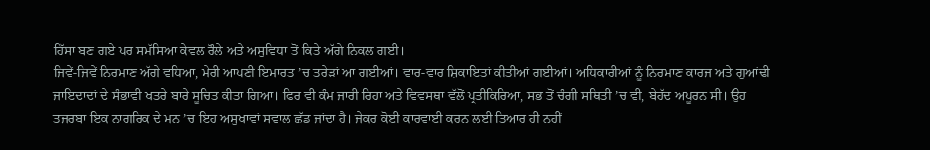ਹਿੱਸਾ ਬਣ ਗਏ ਪਰ ਸਮੱਸਿਆ ਕੇਵਲ ਰੌਲੇ ਅਤੇ ਅਸੁਵਿਧਾ ਤੋਂ ਕਿਤੇ ਅੱਗੇ ਨਿਕਲ ਗਈ।
ਜਿਵੇਂ-ਜਿਵੇਂ ਨਿਰਮਾਣ ਅੱਗੇ ਵਧਿਆ, ਮੇਰੀ ਆਪਣੀ ਇਮਾਰਤ ’ਚ ਤਰੇੜਾਂ ਆ ਗਈਆਂ। ਵਾਰ-ਵਾਰ ਸ਼ਿਕਾਇਤਾਂ ਕੀਤੀਆਂ ਗਈਆਂ। ਅਧਿਕਾਰੀਆਂ ਨੂੰ ਨਿਰਮਾਣ ਕਾਰਜ ਅਤੇ ਗੁਆਂਢੀ ਜਾਇਦਾਦਾਂ ਦੇ ਸੰਭਾਵੀ ਖਤਰੇ ਬਾਰੇ ਸੂਚਿਤ ਕੀਤਾ ਗਿਆ। ਫਿਰ ਵੀ ਕੰਮ ਜਾਰੀ ਰਿਹਾ ਅਤੇ ਵਿਵਸਥਾ ਵੱਲੋਂ ਪ੍ਰਤੀਕਿਰਿਆ, ਸਭ ਤੋਂ ਚੰਗੀ ਸਥਿਤੀ ’ਚ ਵੀ, ਬੇਹੱਦ ਅਪੂਰਨ ਸੀ। ਉਹ ਤਜਰਬਾ ਇਕ ਨਾਗਰਿਕ ਦੇ ਮਨ ’ਚ ਇਹ ਅਸੁਖਾਵਾਂ ਸਵਾਲ ਛੱਡ ਜਾਂਦਾ ਹੈ। ਜੇਕਰ ਕੋਈ ਕਾਰਵਾਈ ਕਰਨ ਲਈ ਤਿਆਰ ਹੀ ਨਹੀਂ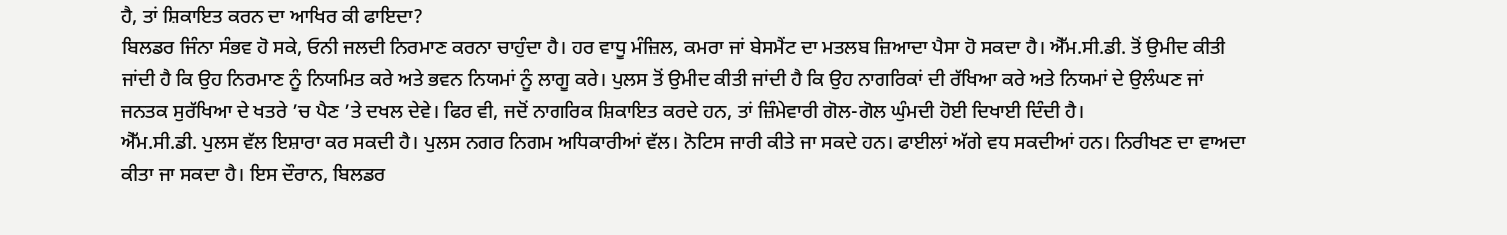ਹੈ, ਤਾਂ ਸ਼ਿਕਾਇਤ ਕਰਨ ਦਾ ਆਖਿਰ ਕੀ ਫਾਇਦਾ?
ਬਿਲਡਰ ਜਿੰਨਾ ਸੰਭਵ ਹੋ ਸਕੇ, ਓਨੀ ਜਲਦੀ ਨਿਰਮਾਣ ਕਰਨਾ ਚਾਹੁੰਦਾ ਹੈ। ਹਰ ਵਾਧੂ ਮੰਜ਼ਿਲ, ਕਮਰਾ ਜਾਂ ਬੇਸਮੈਂਟ ਦਾ ਮਤਲਬ ਜ਼ਿਆਦਾ ਪੈਸਾ ਹੋ ਸਕਦਾ ਹੈ। ਐੱਮ.ਸੀ.ਡੀ. ਤੋਂ ਉਮੀਦ ਕੀਤੀ ਜਾਂਦੀ ਹੈ ਕਿ ਉਹ ਨਿਰਮਾਣ ਨੂੰ ਨਿਯਮਿਤ ਕਰੇ ਅਤੇ ਭਵਨ ਨਿਯਮਾਂ ਨੂੰ ਲਾਗੂ ਕਰੇ। ਪੁਲਸ ਤੋਂ ਉਮੀਦ ਕੀਤੀ ਜਾਂਦੀ ਹੈ ਕਿ ਉਹ ਨਾਗਰਿਕਾਂ ਦੀ ਰੱਖਿਆ ਕਰੇ ਅਤੇ ਨਿਯਮਾਂ ਦੇ ਉਲੰਘਣ ਜਾਂ ਜਨਤਕ ਸੁਰੱਖਿਆ ਦੇ ਖਤਰੇ ’ਚ ਪੈਣ ’ਤੇ ਦਖਲ ਦੇਵੇ। ਫਿਰ ਵੀ, ਜਦੋਂ ਨਾਗਰਿਕ ਸ਼ਿਕਾਇਤ ਕਰਦੇ ਹਨ, ਤਾਂ ਜ਼ਿੰਮੇਵਾਰੀ ਗੋਲ-ਗੋਲ ਘੁੰਮਦੀ ਹੋਈ ਦਿਖਾਈ ਦਿੰਦੀ ਹੈ।
ਐੱਮ.ਸੀ.ਡੀ. ਪੁਲਸ ਵੱਲ ਇਸ਼ਾਰਾ ਕਰ ਸਕਦੀ ਹੈ। ਪੁਲਸ ਨਗਰ ਨਿਗਮ ਅਧਿਕਾਰੀਆਂ ਵੱਲ। ਨੋਟਿਸ ਜਾਰੀ ਕੀਤੇ ਜਾ ਸਕਦੇ ਹਨ। ਫਾਈਲਾਂ ਅੱਗੇ ਵਧ ਸਕਦੀਆਂ ਹਨ। ਨਿਰੀਖਣ ਦਾ ਵਾਅਦਾ ਕੀਤਾ ਜਾ ਸਕਦਾ ਹੈ। ਇਸ ਦੌਰਾਨ, ਬਿਲਡਰ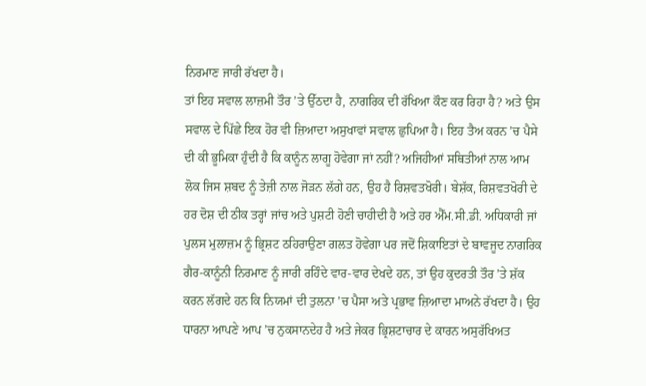ਨਿਰਮਾਣ ਜਾਰੀ ਰੱਖਦਾ ਹੈ।
ਤਾਂ ਇਹ ਸਵਾਲ ਲਾਜ਼ਮੀ ਤੌਰ ’ਤੇ ਉੱਠਦਾ ਹੈ, ਨਾਗਰਿਕ ਦੀ ਰੱਖਿਆ ਕੌਣ ਕਰ ਰਿਹਾ ਹੈ? ਅਤੇ ਉਸ ਸਵਾਲ ਦੇ ਪਿੱਛੇ ਇਕ ਹੋਰ ਵੀ ਜ਼ਿਆਦਾ ਅਸੁਖਾਵਾਂ ਸਵਾਲ ਛੁਪਿਆ ਹੈ। ਇਹ ਤੈਅ ਕਰਨ ’ਚ ਪੈਸੇ ਦੀ ਕੀ ਭੂਮਿਕਾ ਹੁੰਦੀ ਹੈ ਕਿ ਕਾਨੂੰਨ ਲਾਗੂ ਹੋਵੇਗਾ ਜਾਂ ਨਹੀਂ? ਅਜਿਹੀਆਂ ਸਥਿਤੀਆਂ ਨਾਲ ਆਮ ਲੋਕ ਜਿਸ ਸ਼ਬਦ ਨੂੰ ਤੇਜ਼ੀ ਨਾਲ ਜੋੜਨ ਲੱਗੇ ਹਨ, ਉਹ ਹੈ ਰਿਸ਼ਵਤਖੋਰੀ। ਬੇਸ਼ੱਕ, ਰਿਸ਼ਵਤਖੋਰੀ ਦੇ ਹਰ ਦੋਸ਼ ਦੀ ਠੀਕ ਤਰ੍ਹਾਂ ਜਾਂਚ ਅਤੇ ਪੁਸ਼ਟੀ ਹੋਣੀ ਚਾਹੀਦੀ ਹੈ ਅਤੇ ਹਰ ਐੱਮ.ਸੀ.ਡੀ. ਅਧਿਕਾਰੀ ਜਾਂ ਪੁਲਸ ਮੁਲਾਜ਼ਮ ਨੂੰ ਭ੍ਰਿਸ਼ਟ ਠਹਿਰਾਉਣਾ ਗਲਤ ਹੋਵੇਗਾ ਪਰ ਜਦੋਂ ਸ਼ਿਕਾਇਤਾਂ ਦੇ ਬਾਵਜੂਦ ਨਾਗਰਿਕ ਗੈਰ-ਕਾਨੂੰਨੀ ਨਿਰਮਾਣ ਨੂੰ ਜਾਰੀ ਰਹਿੰਦੇ ਵਾਰ-ਵਾਰ ਦੇਖਦੇ ਹਨ, ਤਾਂ ਉਹ ਕੁਦਰਤੀ ਤੌਰ ’ਤੇ ਸ਼ੱਕ ਕਰਨ ਲੱਗਦੇ ਹਨ ਕਿ ਨਿਯਮਾਂ ਦੀ ਤੁਲਨਾ ’ਚ ਪੈਸਾ ਅਤੇ ਪ੍ਰਭਾਵ ਜ਼ਿਆਦਾ ਮਾਅਨੇ ਰੱਖਦਾ ਹੈ। ਉਹ ਧਾਰਨਾ ਆਪਣੇ ਆਪ ’ਚ ਨੁਕਸਾਨਦੇਹ ਹੈ ਅਤੇ ਜੇਕਰ ਭ੍ਰਿਸ਼ਟਾਚਾਰ ਦੇ ਕਾਰਨ ਅਸੁਰੱਖਿਅਤ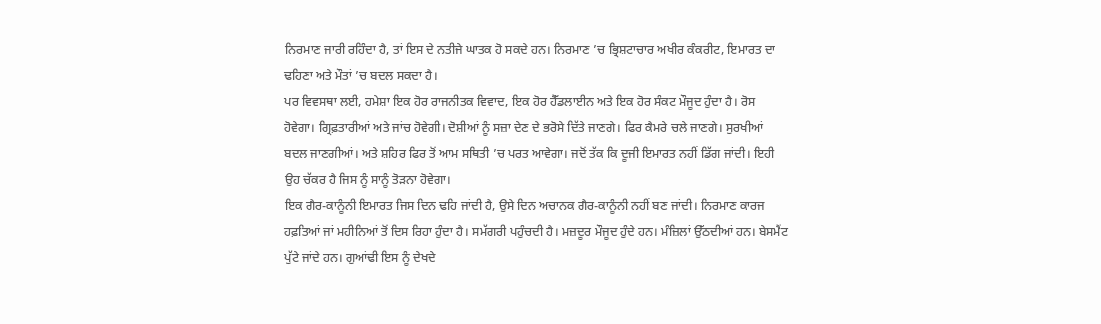ਨਿਰਮਾਣ ਜਾਰੀ ਰਹਿੰਦਾ ਹੈ, ਤਾਂ ਇਸ ਦੇ ਨਤੀਜੇ ਘਾਤਕ ਹੋ ਸਕਦੇ ਹਨ। ਨਿਰਮਾਣ ’ਚ ਭ੍ਰਿਸ਼ਟਾਚਾਰ ਅਖੀਰ ਕੰਕਰੀਟ, ਇਮਾਰਤ ਦਾ ਢਹਿਣਾ ਅਤੇ ਮੌਤਾਂ ’ਚ ਬਦਲ ਸਕਦਾ ਹੈ।
ਪਰ ਵਿਵਸਥਾ ਲਈ, ਹਮੇਸ਼ਾ ਇਕ ਹੋਰ ਰਾਜਨੀਤਕ ਵਿਵਾਦ, ਇਕ ਹੋਰ ਹੈੱਡਲਾਈਨ ਅਤੇ ਇਕ ਹੋਰ ਸੰਕਟ ਮੌਜੂਦ ਹੁੰਦਾ ਹੈ। ਰੋਸ ਹੋਵੇਗਾ। ਗ੍ਰਿਫ਼ਤਾਰੀਆਂ ਅਤੇ ਜਾਂਚ ਹੋਵੇਗੀ। ਦੋਸ਼ੀਆਂ ਨੂੰ ਸਜ਼ਾ ਦੇਣ ਦੇ ਭਰੋਸੇ ਦਿੱਤੇ ਜਾਣਗੇ। ਫਿਰ ਕੈਮਰੇ ਚਲੇ ਜਾਣਗੇ। ਸੁਰਖੀਆਂ ਬਦਲ ਜਾਣਗੀਆਂ। ਅਤੇ ਸ਼ਹਿਰ ਫਿਰ ਤੋਂ ਆਮ ਸਥਿਤੀ ’ਚ ਪਰਤ ਆਵੇਗਾ। ਜਦੋਂ ਤੱਕ ਕਿ ਦੂਜੀ ਇਮਾਰਤ ਨਹੀਂ ਡਿੱਗ ਜਾਂਦੀ। ਇਹੀ ਉਹ ਚੱਕਰ ਹੈ ਜਿਸ ਨੂੰ ਸਾਨੂੰ ਤੋੜਨਾ ਹੋਵੇਗਾ।
ਇਕ ਗੈਰ-ਕਾਨੂੰਨੀ ਇਮਾਰਤ ਜਿਸ ਦਿਨ ਢਹਿ ਜਾਂਦੀ ਹੈ, ਉਸੇ ਦਿਨ ਅਚਾਨਕ ਗੈਰ-ਕਾਨੂੰਨੀ ਨਹੀਂ ਬਣ ਜਾਂਦੀ। ਨਿਰਮਾਣ ਕਾਰਜ ਹਫ਼ਤਿਆਂ ਜਾਂ ਮਹੀਨਿਆਂ ਤੋਂ ਦਿਸ ਰਿਹਾ ਹੁੰਦਾ ਹੈ। ਸਮੱਗਰੀ ਪਹੁੰਚਦੀ ਹੈ। ਮਜ਼ਦੂਰ ਮੌਜੂਦ ਹੁੰਦੇ ਹਨ। ਮੰਜ਼ਿਲਾਂ ਉੱਠਦੀਆਂ ਹਨ। ਬੇਸਮੈਂਟ ਪੁੱਟੇ ਜਾਂਦੇ ਹਨ। ਗੁਆਂਢੀ ਇਸ ਨੂੰ ਦੇਖਦੇ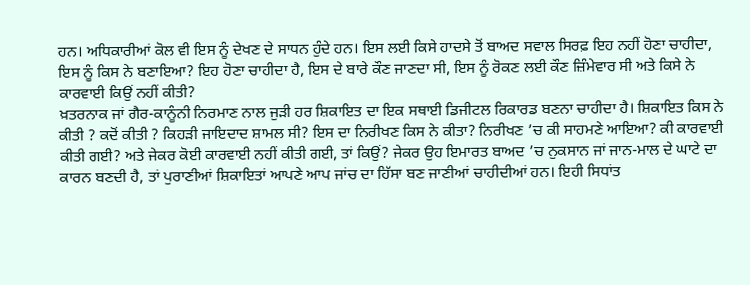ਹਨ। ਅਧਿਕਾਰੀਆਂ ਕੋਲ ਵੀ ਇਸ ਨੂੰ ਦੇਖਣ ਦੇ ਸਾਧਨ ਹੁੰਦੇ ਹਨ। ਇਸ ਲਈ ਕਿਸੇ ਹਾਦਸੇ ਤੋਂ ਬਾਅਦ ਸਵਾਲ ਸਿਰਫ਼ ਇਹ ਨਹੀਂ ਹੋਣਾ ਚਾਹੀਦਾ, ਇਸ ਨੂੰ ਕਿਸ ਨੇ ਬਣਾਇਆ? ਇਹ ਹੋਣਾ ਚਾਹੀਦਾ ਹੈ, ਇਸ ਦੇ ਬਾਰੇ ਕੌਣ ਜਾਣਦਾ ਸੀ, ਇਸ ਨੂੰ ਰੋਕਣ ਲਈ ਕੌਣ ਜ਼ਿੰਮੇਵਾਰ ਸੀ ਅਤੇ ਕਿਸੇ ਨੇ ਕਾਰਵਾਈ ਕਿਉਂ ਨਹੀਂ ਕੀਤੀ?
ਖ਼ਤਰਨਾਕ ਜਾਂ ਗੈਰ-ਕਾਨੂੰਨੀ ਨਿਰਮਾਣ ਨਾਲ ਜੁੜੀ ਹਰ ਸ਼ਿਕਾਇਤ ਦਾ ਇਕ ਸਥਾਈ ਡਿਜੀਟਲ ਰਿਕਾਰਡ ਬਣਨਾ ਚਾਹੀਦਾ ਹੈ। ਸ਼ਿਕਾਇਤ ਕਿਸ ਨੇ ਕੀਤੀ ? ਕਦੋਂ ਕੀਤੀ ? ਕਿਹੜੀ ਜਾਇਦਾਦ ਸ਼ਾਮਲ ਸੀ? ਇਸ ਦਾ ਨਿਰੀਖਣ ਕਿਸ ਨੇ ਕੀਤਾ? ਨਿਰੀਖਣ ’ਚ ਕੀ ਸਾਹਮਣੇ ਆਇਆ? ਕੀ ਕਾਰਵਾਈ ਕੀਤੀ ਗਈ? ਅਤੇ ਜੇਕਰ ਕੋਈ ਕਾਰਵਾਈ ਨਹੀਂ ਕੀਤੀ ਗਈ, ਤਾਂ ਕਿਉਂ? ਜੇਕਰ ਉਹ ਇਮਾਰਤ ਬਾਅਦ ’ਚ ਨੁਕਸਾਨ ਜਾਂ ਜਾਨ-ਮਾਲ ਦੇ ਘਾਟੇ ਦਾ ਕਾਰਨ ਬਣਦੀ ਹੈ, ਤਾਂ ਪੁਰਾਣੀਆਂ ਸ਼ਿਕਾਇਤਾਂ ਆਪਣੇ ਆਪ ਜਾਂਚ ਦਾ ਹਿੱਸਾ ਬਣ ਜਾਣੀਆਂ ਚਾਹੀਦੀਆਂ ਹਨ। ਇਹੀ ਸਿਧਾਂਤ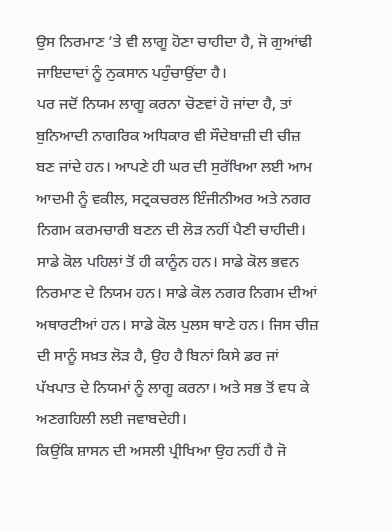ਉਸ ਨਿਰਮਾਣ ’ਤੇ ਵੀ ਲਾਗੂ ਹੋਣਾ ਚਾਹੀਦਾ ਹੈ, ਜੋ ਗੁਆਂਢੀ ਜਾਇਦਾਦਾਂ ਨੂੰ ਨੁਕਸਾਨ ਪਹੁੰਚਾਉਂਦਾ ਹੈ।
ਪਰ ਜਦੋਂ ਨਿਯਮ ਲਾਗੂ ਕਰਨਾ ਚੋਣਵਾਂ ਹੋ ਜਾਂਦਾ ਹੈ, ਤਾਂ ਬੁਨਿਆਦੀ ਨਾਗਰਿਕ ਅਧਿਕਾਰ ਵੀ ਸੌਦੇਬਾਜ਼ੀ ਦੀ ਚੀਜ਼ ਬਣ ਜਾਂਦੇ ਹਨ। ਆਪਣੇ ਹੀ ਘਰ ਦੀ ਸੁਰੱਖਿਆ ਲਈ ਆਮ ਆਦਮੀ ਨੂੰ ਵਕੀਲ, ਸਟ੍ਰਕਚਰਲ ਇੰਜੀਨੀਅਰ ਅਤੇ ਨਗਰ ਨਿਗਮ ਕਰਮਚਾਰੀ ਬਣਨ ਦੀ ਲੋੜ ਨਹੀਂ ਪੈਣੀ ਚਾਹੀਦੀ। ਸਾਡੇ ਕੋਲ ਪਹਿਲਾਂ ਤੋਂ ਹੀ ਕਾਨੂੰਨ ਹਨ। ਸਾਡੇ ਕੋਲ ਭਵਨ ਨਿਰਮਾਣ ਦੇ ਨਿਯਮ ਹਨ। ਸਾਡੇ ਕੋਲ ਨਗਰ ਨਿਗਮ ਦੀਆਂ ਅਥਾਰਟੀਆਂ ਹਨ। ਸਾਡੇ ਕੋਲ ਪੁਲਸ ਥਾਣੇ ਹਨ। ਜਿਸ ਚੀਜ਼ ਦੀ ਸਾਨੂੰ ਸਖ਼ਤ ਲੋੜ ਹੈ, ਉਹ ਹੈ ਬਿਨਾਂ ਕਿਸੇ ਡਰ ਜਾਂ ਪੱਖਪਾਤ ਦੇ ਨਿਯਮਾਂ ਨੂੰ ਲਾਗੂ ਕਰਨਾ। ਅਤੇ ਸਭ ਤੋਂ ਵਧ ਕੇ ਅਣਗਹਿਲੀ ਲਈ ਜਵਾਬਦੇਹੀ।
ਕਿਉਂਕਿ ਸ਼ਾਸਨ ਦੀ ਅਸਲੀ ਪ੍ਰੀਖਿਆ ਉਹ ਨਹੀਂ ਹੈ ਜੋ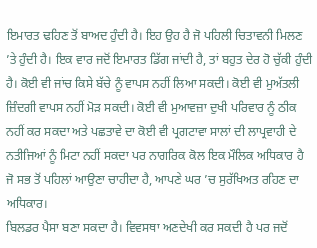ਇਮਾਰਤ ਢਹਿਣ ਤੋਂ ਬਾਅਦ ਹੁੰਦੀ ਹੈ। ਇਹ ਉਹ ਹੈ ਜੋ ਪਹਿਲੀ ਚਿਤਾਵਨੀ ਮਿਲਣ ’ਤੇ ਹੁੰਦੀ ਹੈ। ਇਕ ਵਾਰ ਜਦੋਂ ਇਮਾਰਤ ਡਿੱਗ ਜਾਂਦੀ ਹੈ, ਤਾਂ ਬਹੁਤ ਦੇਰ ਹੋ ਚੁੱਕੀ ਹੁੰਦੀ ਹੈ। ਕੋਈ ਵੀ ਜਾਂਚ ਕਿਸੇ ਬੱਚੇ ਨੂੰ ਵਾਪਸ ਨਹੀਂ ਲਿਆ ਸਕਦੀ। ਕੋਈ ਵੀ ਮੁਅੱਤਲੀ ਜ਼ਿੰਦਗੀ ਵਾਪਸ ਨਹੀਂ ਮੋੜ ਸਕਦੀ। ਕੋਈ ਵੀ ਮੁਆਵਜ਼ਾ ਦੁਖੀ ਪਰਿਵਾਰ ਨੂੰ ਠੀਕ ਨਹੀਂ ਕਰ ਸਕਦਾ ਅਤੇ ਪਛਤਾਵੇ ਦਾ ਕੋਈ ਵੀ ਪ੍ਰਗਟਾਵਾ ਸਾਲਾਂ ਦੀ ਲਾਪ੍ਰਵਾਹੀ ਦੇ ਨਤੀਜਿਆਂ ਨੂੰ ਮਿਟਾ ਨਹੀਂ ਸਕਦਾ ਪਰ ਨਾਗਰਿਕ ਕੋਲ ਇਕ ਮੌਲਿਕ ਅਧਿਕਾਰ ਹੈ ਜੋ ਸਭ ਤੋਂ ਪਹਿਲਾਂ ਆਉਣਾ ਚਾਹੀਦਾ ਹੈ, ਆਪਣੇ ਘਰ ’ਚ ਸੁਰੱਖਿਅਤ ਰਹਿਣ ਦਾ ਅਧਿਕਾਰ।
ਬਿਲਡਰ ਪੈਸਾ ਬਣਾ ਸਕਦਾ ਹੈ। ਵਿਵਸਥਾ ਅਣਦੇਖੀ ਕਰ ਸਕਦੀ ਹੈ ਪਰ ਜਦੋਂ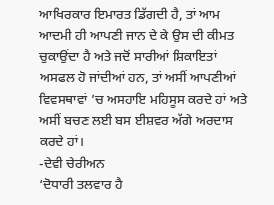ਆਖਿਰਕਾਰ ਇਮਾਰਤ ਡਿੱਗਦੀ ਹੈ, ਤਾਂ ਆਮ ਆਦਮੀ ਹੀ ਆਪਣੀ ਜਾਨ ਦੇ ਕੇ ਉਸ ਦੀ ਕੀਮਤ ਚੁਕਾਉਂਦਾ ਹੈ ਅਤੇ ਜਦੋਂ ਸਾਰੀਆਂ ਸ਼ਿਕਾਇਤਾਂ ਅਸਫਲ ਹੋ ਜਾਂਦੀਆਂ ਹਨ, ਤਾਂ ਅਸੀਂ ਆਪਣੀਆਂ ਵਿਵਸਥਾਵਾਂ ’ਚ ਅਸਹਾਇ ਮਹਿਸੂਸ ਕਰਦੇ ਹਾਂ ਅਤੇ ਅਸੀਂ ਬਚਣ ਲਈ ਬਸ ਈਸ਼ਵਰ ਅੱਗੇ ਅਰਦਾਸ ਕਰਦੇ ਹਾਂ।
-ਦੇਵੀ ਚੇਰੀਅਨ
‘ਦੋਧਾਰੀ ਤਲਵਾਰ ਹੈ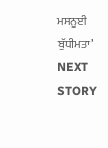ਮਸਨੂਈ ਬੁੱਧੀਮਤਾ’
NEXT STORY